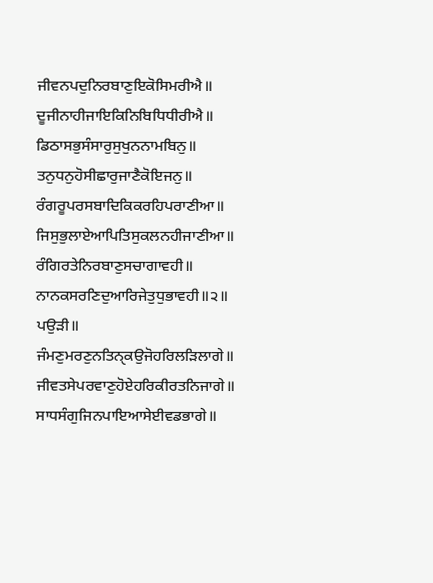ਜੀਵਨਪਦੁਨਿਰਬਾਣੁਇਕੋਸਿਮਰੀਐ॥
ਦੂਜੀਨਾਹੀਜਾਇਕਿਨਿਬਿਧਿਧੀਰੀਐ॥
ਡਿਠਾਸਭੁਸੰਸਾਰੁਸੁਖੁਨਨਾਮਬਿਨੁ॥
ਤਨੁਧਨੁਹੋਸੀਛਾਰੁਜਾਣੈਕੋਇਜਨੁ॥
ਰੰਗਰੂਪਰਸਬਾਦਿਕਿਕਰਹਿਪਰਾਣੀਆ॥
ਜਿਸੁਭੁਲਾਏਆਪਿਤਿਸੁਕਲਨਹੀਜਾਣੀਆ॥
ਰੰਗਿਰਤੇਨਿਰਬਾਣੁਸਚਾਗਾਵਹੀ॥
ਨਾਨਕਸਰਣਿਦੁਆਰਿਜੇਤੁਧੁਭਾਵਹੀ॥੨॥
ਪਉੜੀ॥
ਜੰਮਣੁਮਰਣੁਨਤਿਨੑਕਉਜੋਹਰਿਲੜਿਲਾਗੇ॥
ਜੀਵਤਸੇਪਰਵਾਣੁਹੋਏਹਰਿਕੀਰਤਨਿਜਾਗੇ॥
ਸਾਧਸੰਗੁਜਿਨਪਾਇਆਸੇਈਵਡਭਾਗੇ॥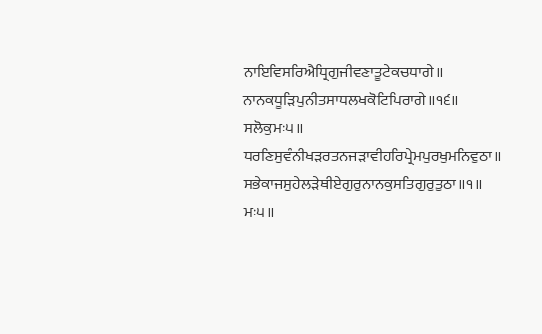ਨਾਇਵਿਸਰਿਐਧ੍ਰਿਗੁਜੀਵਣਾਤੂਟੇਕਚਧਾਗੇ॥
ਨਾਨਕਧੂੜਿਪੁਨੀਤਸਾਧਲਖਕੋਟਿਪਿਰਾਗੇ॥੧੬॥
ਸਲੋਕੁਮਃ੫॥
ਧਰਣਿਸੁਵੰਨੀਖੜਰਤਨਜੜਾਵੀਹਰਿਪ੍ਰੇਮਪੁਰਖੁਮਨਿਵੁਠਾ॥
ਸਭੇਕਾਜਸੁਹੇਲੜੇਥੀਏਗੁਰੁਨਾਨਕੁਸਤਿਗੁਰੁਤੁਠਾ॥੧॥
ਮਃ੫॥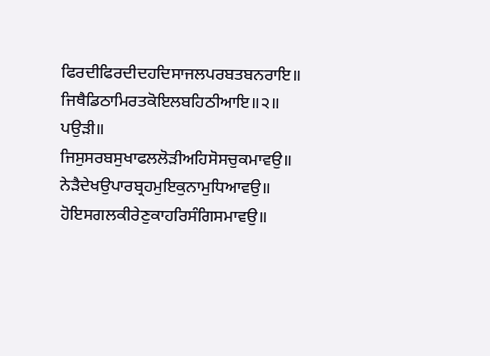ਫਿਰਦੀਫਿਰਦੀਦਹਦਿਸਾਜਲਪਰਬਤਬਨਰਾਇ॥
ਜਿਥੈਡਿਠਾਮਿਰਤਕੋਇਲਬਹਿਠੀਆਇ॥੨॥
ਪਉੜੀ॥
ਜਿਸੁਸਰਬਸੁਖਾਫਲਲੋੜੀਅਹਿਸੋਸਚੁਕਮਾਵਉ॥
ਨੇੜੈਦੇਖਉਪਾਰਬ੍ਰਹਮੁਇਕੁਨਾਮੁਧਿਆਵਉ॥
ਹੋਇਸਗਲਕੀਰੇਣੁਕਾਹਰਿਸੰਗਿਸਮਾਵਉ॥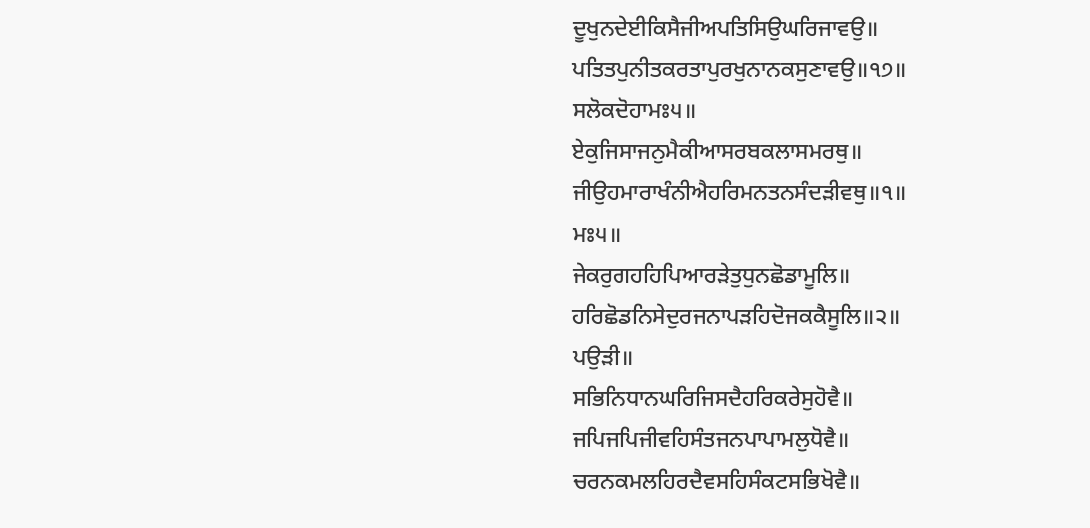ਦੂਖੁਨਦੇਈਕਿਸੈਜੀਅਪਤਿਸਿਉਘਰਿਜਾਵਉ॥
ਪਤਿਤਪੁਨੀਤਕਰਤਾਪੁਰਖੁਨਾਨਕਸੁਣਾਵਉ॥੧੭॥
ਸਲੋਕਦੋਹਾਮਃ੫॥
ਏਕੁਜਿਸਾਜਨੁਮੈਕੀਆਸਰਬਕਲਾਸਮਰਥੁ॥
ਜੀਉਹਮਾਰਾਖੰਨੀਐਹਰਿਮਨਤਨਸੰਦੜੀਵਥੁ॥੧॥
ਮਃ੫॥
ਜੇਕਰੁਗਹਹਿਪਿਆਰੜੇਤੁਧੁਨਛੋਡਾਮੂਲਿ॥
ਹਰਿਛੋਡਨਿਸੇਦੁਰਜਨਾਪੜਹਿਦੋਜਕਕੈਸੂਲਿ॥੨॥
ਪਉੜੀ॥
ਸਭਿਨਿਧਾਨਘਰਿਜਿਸਦੈਹਰਿਕਰੇਸੁਹੋਵੈ॥
ਜਪਿਜਪਿਜੀਵਹਿਸੰਤਜਨਪਾਪਾਮਲੁਧੋਵੈ॥
ਚਰਨਕਮਲਹਿਰਦੈਵਸਹਿਸੰਕਟਸਭਿਖੋਵੈ॥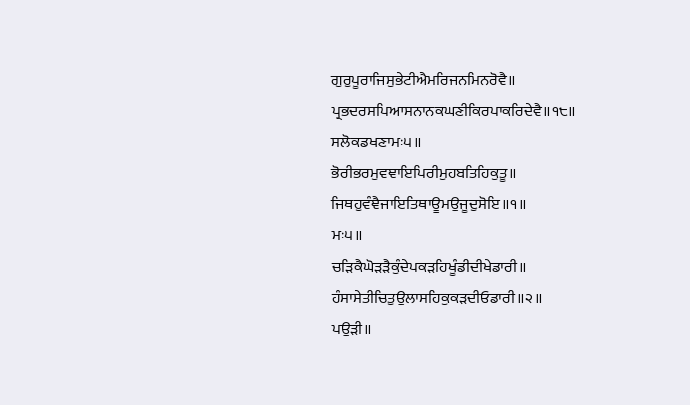ਗੁਰੁਪੂਰਾਜਿਸੁਭੇਟੀਐਮਰਿਜਨਮਿਨਰੋਵੈ॥
ਪ੍ਰਭਦਰਸਪਿਆਸਨਾਨਕਘਣੀਕਿਰਪਾਕਰਿਦੇਵੈ॥੧੮॥
ਸਲੋਕਡਖਣਾਮਃ੫॥
ਭੋਰੀਭਰਮੁਵਞਾਇਪਿਰੀਮੁਹਬਤਿਹਿਕੁਤੂ॥
ਜਿਥਹੁਵੰਞੈਜਾਇਤਿਥਾਊਮਉਜੂਦੁਸੋਇ॥੧॥
ਮਃ੫॥
ਚੜਿਕੈਘੋੜੜੈਕੁੰਦੇਪਕੜਹਿਖੂੰਡੀਦੀਖੇਡਾਰੀ॥
ਹੰਸਾਸੇਤੀਚਿਤੁਉਲਾਸਹਿਕੁਕੜਦੀਓਡਾਰੀ॥੨॥
ਪਉੜੀ॥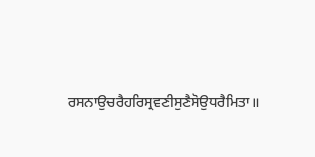ਰਸਨਾਉਚਰੈਹਰਿਸ੍ਰਵਣੀਸੁਣੈਸੋਉਧਰੈਮਿਤਾ॥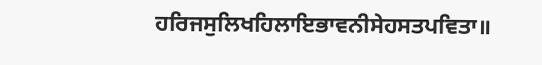ਹਰਿਜਸੁਲਿਖਹਿਲਾਇਭਾਵਨੀਸੇਹਸਤਪਵਿਤਾ॥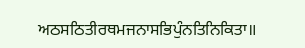ਅਠਸਠਿਤੀਰਥਮਜਨਾਸਭਿਪੁੰਨਤਿਨਿਕਿਤਾ॥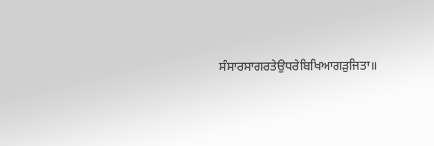ਸੰਸਾਰਸਾਗਰਤੇਉਧਰੇਬਿਖਿਆਗੜੁਜਿਤਾ॥